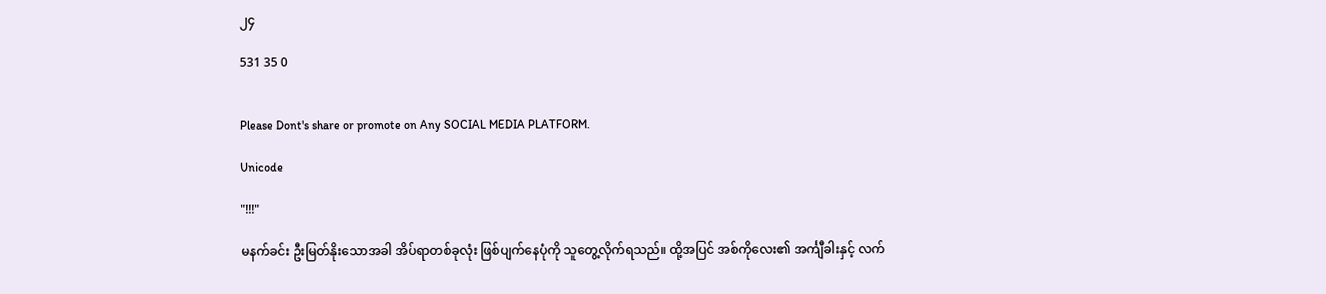၂၄

531 35 0


Please Dont's share or promote on Any SOCIAL MEDIA PLATFORM.

Unicode

"!!!"

မနက်ခင်း ဦးမြတ်နိုးသောအခါ အိပ်ရာတစ်ခုလုံး ဖြစ်ပျက်နေပုံကို သူတွေ့လိုက်ရသည်။ ထို့အပြင် အစ်ကိုလေး၏ အင်္ကျီခါးနှင့် လက်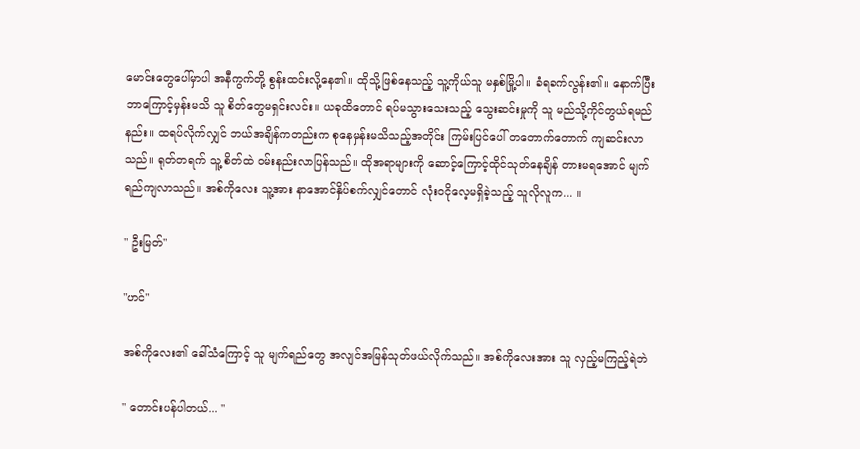မောင်းတွေပေါ်မှာပါ အနီကွက်တို့ စွန်းထင်းလို့နေ၏။ ထိုသို့ဖြစ်နေသည့် သူ့ကိုယ်သူ မနှစ်မြို့ပါ။ ခံရခက်လွန်း၏။ ‌နောက်ပြီး ဘာကြောင့်မှန်းမသိ သူ စိတ်တွေမရှင်းလင်း။ ယခုထိတောင် ရပ်မသွားသေးသည့် သွေးဆင်းမှုကို သူ မည်သို့ကိုင်တွယ်ရမည်နည်း။ ထရပ်လိုက်လျှင် ဘယ်အချိန်ကတည်းက စုနေမှန်းမသိသည့်အတိုင်း ကြမ်းပြင်ပေါ် တတောက်တောက် ကျဆင်းလာသည်။ ရုတ်တရက် သူ့ စိတ်ထဲ ဝမ်းနည်းလာပြန်သည်။ ထိုအရာများကို ဆောင့်ကြောင့်ထိုင်သုတ်နေချိန် တားမရအောင် မျက်ရည်ကျလာသည်။ အစ်ကိုလေး သူ့အား နာအောင်နှိပ်စက်လျှင်တောင် လုံးဝငိုလေ့မရှိခဲ့သည့် သူလိုလူက... ။

" ဦးမြတ်"

"ဟင်"

အစ်ကိုလေး၏ ခေါ်သံကြောင့် သူ မျက်ရည်တွေ အလျင်အမြန်သုတ်ဖယ်လိုက်သည်။ အစ်ကိုလေးအား သူ လှည့်မကြည့်ရဲဘဲ

" တောင်းပန်ပါတယ်... "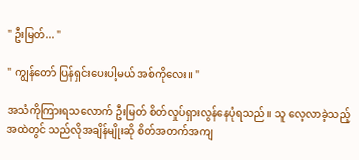" ဦးမြတ်... "

" ကျွန်တော် ပြန်ရှင်းပေးပါ့မယ် အစ်ကိုလေး။ "

အသံကိုကြားရသလောက် ဦးမြတ် စိတ်လှုပ်ရှားလွန်နေပုံရသည်။ သူ လေ့လာခဲ့သည့်အထဲတွင် သည်လိုအချိန်မျိုးဆို စိတ်အတက်အကျ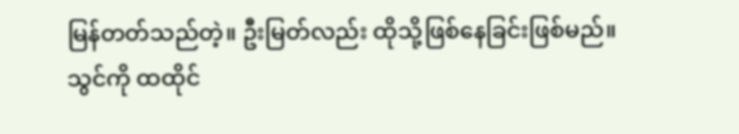မြန်တတ်သည်တဲ့။ ဦးမြတ်လည်း ထိုသို့ဖြစ်နေခြင်းဖြစ်မည်။ သွင်ကို ထထိုင်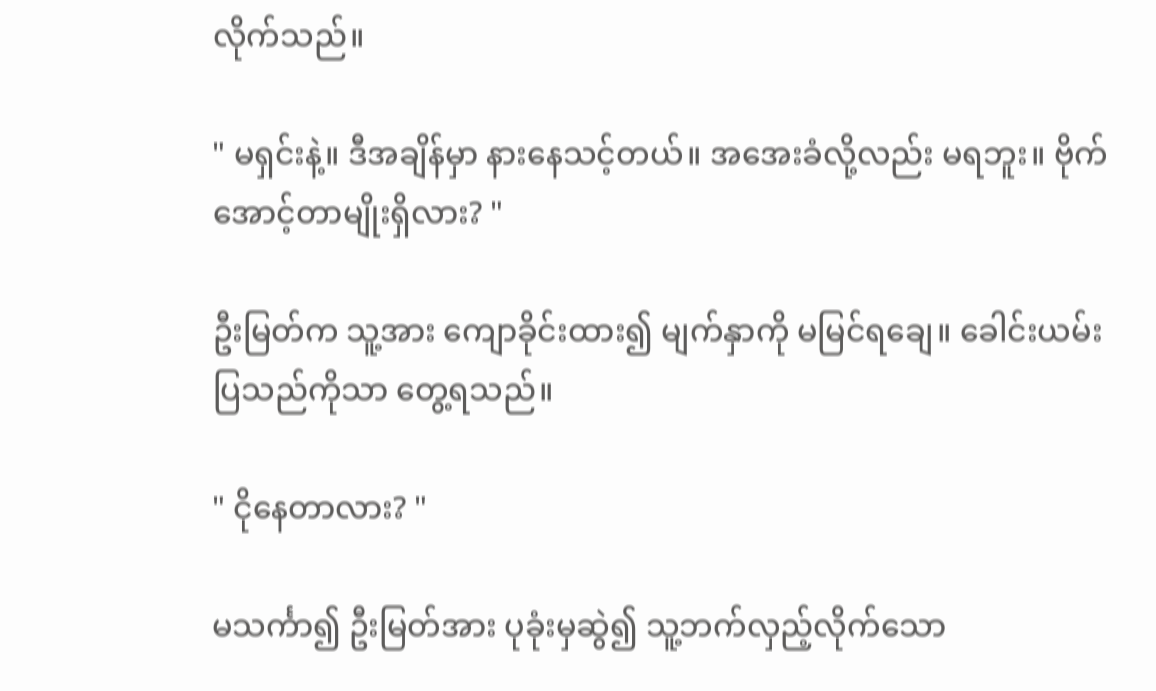လိုက်သည်။

" မရှင်းနဲ့။ ဒီအချိန်မှာ နားနေသင့်တယ်။ အအေးခံလို့လည်း မရဘူး။ ဗိုက်အောင့်တာမျိုးရှိလား? "

ဦးမြတ်က သူ့အား ကျောခိုင်းထား၍ မျက်နှာကို မမြင်ရချေ။ ခေါင်းယမ်းပြသည်ကိုသာ တွေ့ရသည်။

" ငိုနေတာလား? "

မသင်္ကာ၍ ဦးမြတ်အား ပုခုံးမှဆွဲ၍ သူ့ဘက်လှည့်လိုက်သော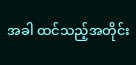အခါ ထင်သည့်အတိုင်း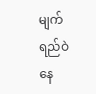မျက်ရည်ဝဲနေ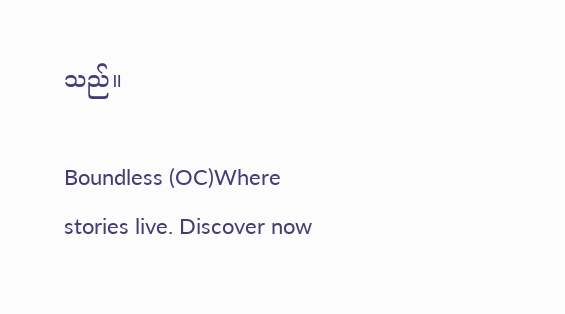သည်။

Boundless (OC)Where stories live. Discover now